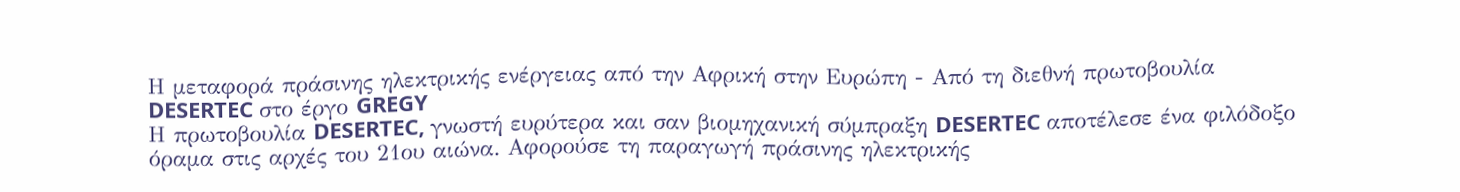Η μεταφορά πράσινης ηλεκτρικής ενέργειας από την Αφρική στην Ευρώπη - Από τη διεθνή πρωτοβουλία DESERTEC στο έργο GREGY
Η πρωτοβουλία DESERTEC, γνωστή ευρύτερα και σαν βιομηχανική σύμπραξη DESERTEC αποτέλεσε ένα φιλόδοξο όραμα στις αρχές του 21ου αιώνα. Αφορούσε τη παραγωγή πράσινης ηλεκτρικής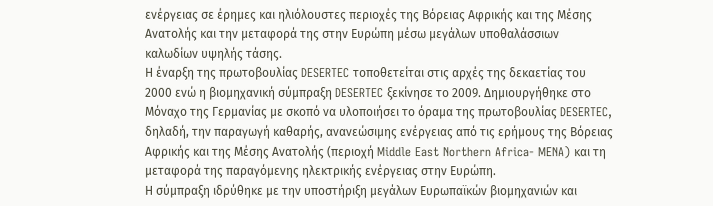ενέργειας σε έρημες και ηλιόλουστες περιοχές της Βόρειας Αφρικής και της Μέσης Ανατολής και την μεταφορά της στην Ευρώπη μέσω μεγάλων υποθαλάσσιων καλωδίων υψηλής τάσης.
Η έναρξη της πρωτοβουλίας DESERTEC τοποθετείται στις αρχές της δεκαετίας του 2000 ενώ η βιομηχανική σύμπραξη DESERTEC ξεκίνησε το 2009. Δημιουργήθηκε στο Μόναχο της Γερμανίας με σκοπό να υλοποιήσει το όραμα της πρωτοβουλίας DESERTEC, δηλαδή, την παραγωγή καθαρής, ανανεώσιμης ενέργειας από τις ερήμους της Βόρειας Αφρικής και της Μέσης Ανατολής (περιοχή Middle East Northern Africa- MENA) και τη μεταφορά της παραγόμενης ηλεκτρικής ενέργειας στην Ευρώπη.
Η σύμπραξη ιδρύθηκε με την υποστήριξη μεγάλων Ευρωπαϊκών βιομηχανιών και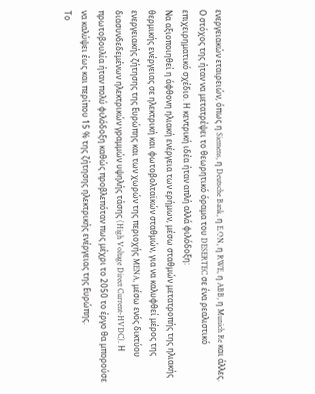ενεργειακών εταιρειών, όπως η Siemens, η Deutsche Bank, η E.ON, η RWE, η ABB, η Munich Re και άλλες.
Ο στόχος της ήταν να μετατρέψει το θεωρητικό όραμα του DESERTEC σε ένα ρεαλιστικό επιχειρηματικό σχέδιο. Η κεντρική ιδέα ήταν απλή αλλά φιλόδοξη:
Να αξιοποιηθεί η άφθονη ηλιακή ενέργεια των ερήμων, μέσω σταθμών μετατροπής της ηλιακής θερμικής ενέργειας σε ηλεκτρική και φωτοβολταϊκών σταθμών, για να καλυφθεί μέρος της ενεργειακής ζήτησης της Ευρώπης και των χωρών της περιοχής MENA, μέσω ενός δικτύου διασυνδεδεμένων ηλεκτρικών γραμμών υψηλής τάσης (High Voltage Direct Current-HVDC). Η πρωτοβουλία ήταν πολύ φιλόδοξη καθώς προβλεπόταν πως μέχρι το 2050 το έργο θα μπορούσε να καλύψει έως και περίπου 15 % της ζήτησης ηλεκτρικής ενέργειας της Ευρώπης.
Το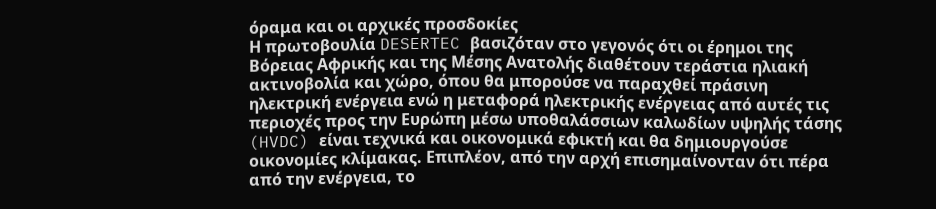όραμα και οι αρχικές προσδοκίες
Η πρωτοβουλία DESERTEC βασιζόταν στο γεγονός ότι οι έρημοι της Βόρειας Αφρικής και της Μέσης Ανατολής διαθέτουν τεράστια ηλιακή ακτινοβολία και χώρο, όπου θα μπορούσε να παραχθεί πράσινη ηλεκτρική ενέργεια ενώ η μεταφορά ηλεκτρικής ενέργειας από αυτές τις περιοχές προς την Ευρώπη μέσω υποθαλάσσιων καλωδίων υψηλής τάσης (HVDC) είναι τεχνικά και οικονομικά εφικτή και θα δημιουργούσε οικονομίες κλίμακας. Επιπλέον, από την αρχή επισημαίνονταν ότι πέρα από την ενέργεια, το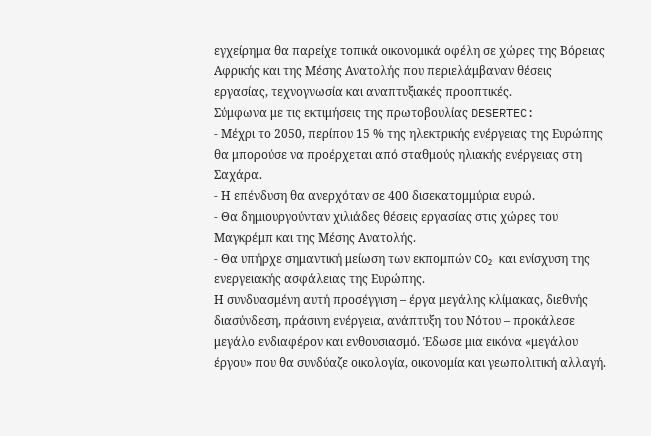εγχείρημα θα παρείχε τοπικά οικονομικά οφέλη σε χώρες της Βόρειας Αφρικής και της Μέσης Ανατολής που περιελάμβαναν θέσεις εργασίας, τεχνογνωσία και αναπτυξιακές προοπτικές.
Σύμφωνα με τις εκτιμήσεις της πρωτοβουλίας DESERTEC:
- Μέχρι το 2050, περίπου 15 % της ηλεκτρικής ενέργειας της Ευρώπης θα μπορούσε να προέρχεται από σταθμούς ηλιακής ενέργειας στη Σαχάρα.
- Η επένδυση θα ανερχόταν σε 400 δισεκατομμύρια ευρώ.
- Θα δημιουργούνταν χιλιάδες θέσεις εργασίας στις χώρες του Μαγκρέμπ και της Μέσης Ανατολής.
- Θα υπήρχε σημαντική μείωση των εκπομπών CO₂ και ενίσχυση της ενεργειακής ασφάλειας της Ευρώπης.
Η συνδυασμένη αυτή προσέγγιση – έργα μεγάλης κλίμακας, διεθνής διασύνδεση, πράσινη ενέργεια, ανάπτυξη του Νότου – προκάλεσε μεγάλο ενδιαφέρον και ενθουσιασμό. Έδωσε μια εικόνα «μεγάλου έργου» που θα συνδύαζε οικολογία, οικονομία και γεωπολιτική αλλαγή.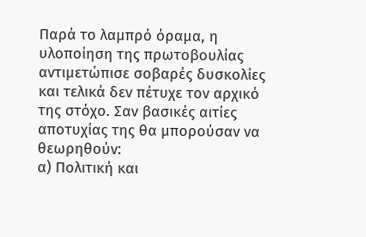Παρά το λαμπρό όραμα, η υλοποίηση της πρωτοβουλίας αντιμετώπισε σοβαρές δυσκολίες και τελικά δεν πέτυχε τον αρχικό της στόχο. Σαν βασικές αιτίες αποτυχίας της θα μπορούσαν να θεωρηθούν:
α) Πολιτική και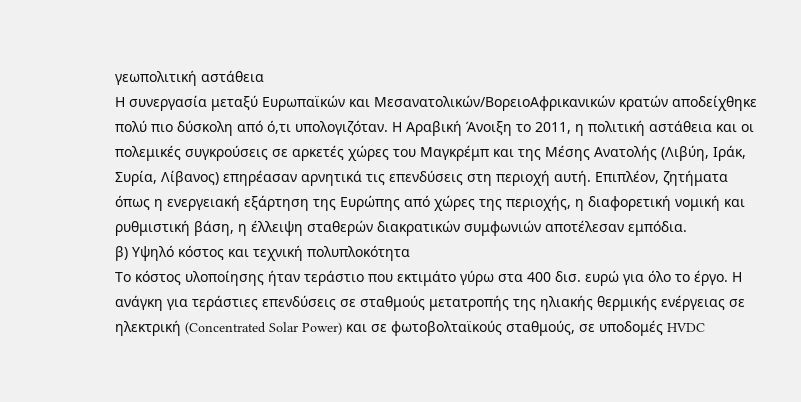γεωπολιτική αστάθεια
Η συνεργασία μεταξύ Ευρωπαϊκών και Μεσανατολικών/ΒορειοΑφρικανικών κρατών αποδείχθηκε πολύ πιο δύσκολη από ό,τι υπολογιζόταν. Η Αραβική Άνοιξη το 2011, η πολιτική αστάθεια και οι πολεμικές συγκρούσεις σε αρκετές χώρες του Μαγκρέμπ και της Μέσης Ανατολής (Λιβύη, Ιράκ, Συρία, Λίβανος) επηρέασαν αρνητικά τις επενδύσεις στη περιοχή αυτή. Επιπλέον, ζητήματα όπως η ενεργειακή εξάρτηση της Ευρώπης από χώρες της περιοχής, η διαφορετική νομική και ρυθμιστική βάση, η έλλειψη σταθερών διακρατικών συμφωνιών αποτέλεσαν εμπόδια.
β) Υψηλό κόστος και τεχνική πολυπλοκότητα
Το κόστος υλοποίησης ήταν τεράστιο που εκτιμάτο γύρω στα 400 δισ. ευρώ για όλο το έργο. Η ανάγκη για τεράστιες επενδύσεις σε σταθμούς μετατροπής της ηλιακής θερμικής ενέργειας σε ηλεκτρική (Concentrated Solar Power) και σε φωτοβολταϊκούς σταθμούς, σε υποδομές HVDC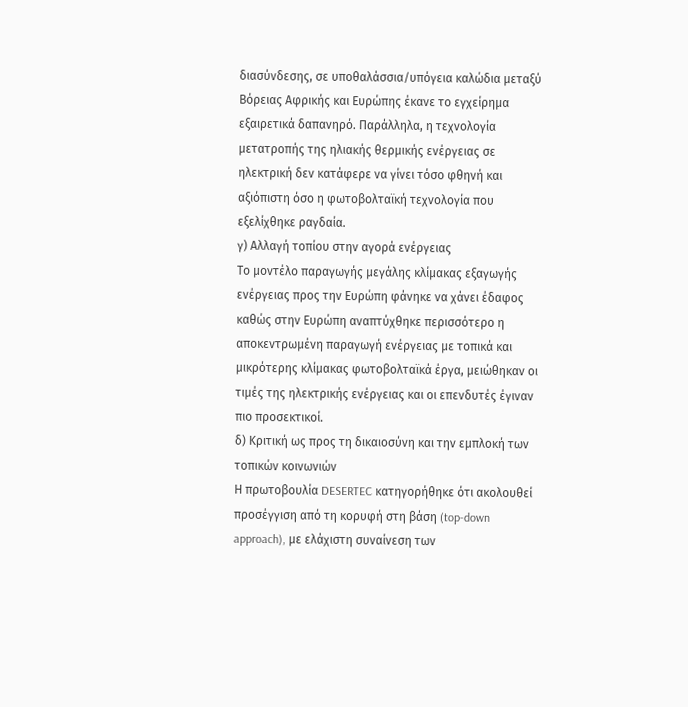διασύνδεσης, σε υποθαλάσσια/υπόγεια καλώδια μεταξύ Βόρειας Αφρικής και Ευρώπης έκανε το εγχείρημα εξαιρετικά δαπανηρό. Παράλληλα, η τεχνολογία μετατροπής της ηλιακής θερμικής ενέργειας σε ηλεκτρική δεν κατάφερε να γίνει τόσο φθηνή και αξιόπιστη όσο η φωτοβολταϊκή τεχνολογία που εξελίχθηκε ραγδαία.
γ) Αλλαγή τοπίου στην αγορά ενέργειας
Το μοντέλο παραγωγής μεγάλης κλίμακας εξαγωγής ενέργειας προς την Ευρώπη φάνηκε να χάνει έδαφος καθώς στην Ευρώπη αναπτύχθηκε περισσότερο η αποκεντρωμένη παραγωγή ενέργειας με τοπικά και μικρότερης κλίμακας φωτοβολταϊκά έργα, μειώθηκαν οι τιμές της ηλεκτρικής ενέργειας και οι επενδυτές έγιναν πιο προσεκτικοί.
δ) Κριτική ως προς τη δικαιοσύνη και την εμπλοκή των τοπικών κοινωνιών
Η πρωτοβουλία DESERTEC κατηγορήθηκε ότι ακολουθεί προσέγγιση από τη κορυφή στη βάση (top-down approach), με ελάχιστη συναίνεση των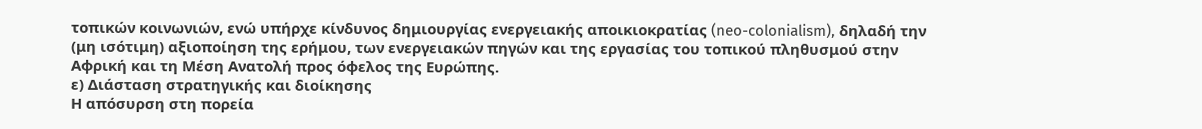τοπικών κοινωνιών, ενώ υπήρχε κίνδυνος δημιουργίας ενεργειακής αποικιοκρατίας (neo-colonialism), δηλαδή την (μη ισότιμη) αξιοποίηση της ερήμου, των ενεργειακών πηγών και της εργασίας του τοπικού πληθυσμού στην Αφρική και τη Μέση Ανατολή προς όφελος της Ευρώπης.
ε) Διάσταση στρατηγικής και διοίκησης
Η απόσυρση στη πορεία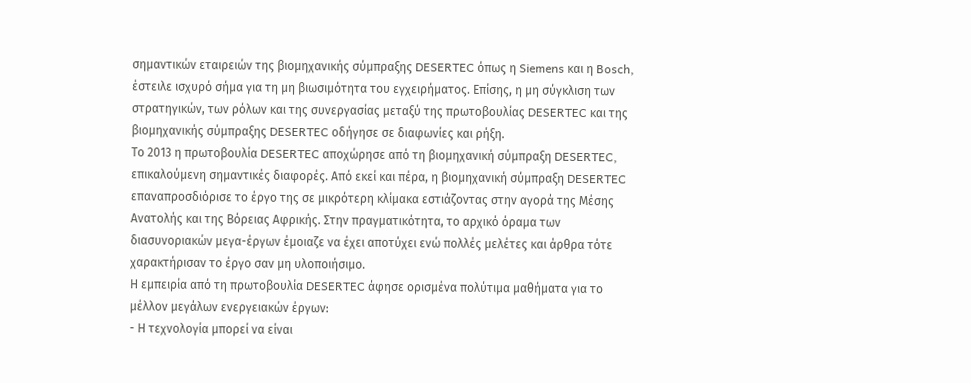σημαντικών εταιρειών της βιομηχανικής σύμπραξης DESERTEC όπως η Siemens και η Bosch, έστειλε ισχυρό σήμα για τη μη βιωσιμότητα του εγχειρήματος. Επίσης, η μη σύγκλιση των στρατηγικών, των ρόλων και της συνεργασίας μεταξύ της πρωτοβουλίας DESERTEC και της βιομηχανικής σύμπραξης DESERTEC οδήγησε σε διαφωνίες και ρήξη.
Το 2013 η πρωτοβουλία DESERTEC αποχώρησε από τη βιομηχανική σύμπραξη DESERTEC, επικαλούμενη σημαντικές διαφορές. Από εκεί και πέρα, η βιομηχανική σύμπραξη DESERTEC επαναπροσδιόρισε το έργο της σε μικρότερη κλίμακα εστιάζοντας στην αγορά της Μέσης Ανατολής και της Βόρειας Αφρικής. Στην πραγματικότητα, το αρχικό όραμα των διασυνοριακών μεγα-έργων έμοιαζε να έχει αποτύχει ενώ πολλές μελέτες και άρθρα τότε χαρακτήρισαν το έργο σαν μη υλοποιήσιμο.
Η εμπειρία από τη πρωτοβουλία DESERTEC άφησε ορισμένα πολύτιμα μαθήματα για το μέλλον μεγάλων ενεργειακών έργων:
- Η τεχνολογία μπορεί να είναι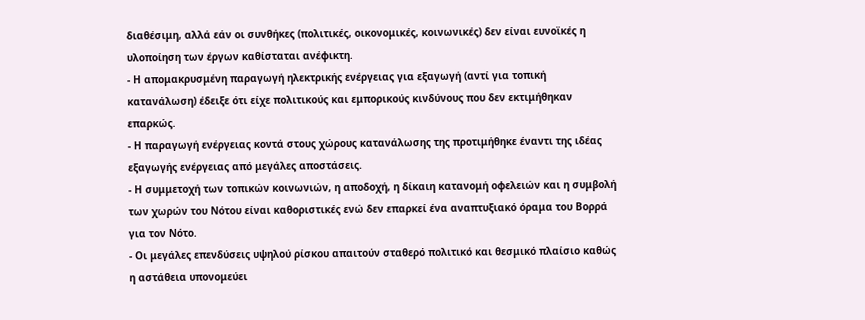διαθέσιμη, αλλά εάν οι συνθήκες (πολιτικές, οικονομικές, κοινωνικές) δεν είναι ευνοϊκές η υλοποίηση των έργων καθίσταται ανέφικτη.
- Η απομακρυσμένη παραγωγή ηλεκτρικής ενέργειας για εξαγωγή (αντί για τοπική κατανάλωση) έδειξε ότι είχε πολιτικούς και εμπορικούς κινδύνους που δεν εκτιμήθηκαν επαρκώς.
- Η παραγωγή ενέργειας κοντά στους χώρους κατανάλωσης της προτιμήθηκε έναντι της ιδέας εξαγωγής ενέργειας από μεγάλες αποστάσεις.
- Η συμμετοχή των τοπικών κοινωνιών, η αποδοχή, η δίκαιη κατανομή οφελειών και η συμβολή των χωρών του Νότου είναι καθοριστικές ενώ δεν επαρκεί ένα αναπτυξιακό όραμα του Βορρά για τον Νότο.
- Οι μεγάλες επενδύσεις υψηλού ρίσκου απαιτούν σταθερό πολιτικό και θεσμικό πλαίσιο καθώς η αστάθεια υπονομεύει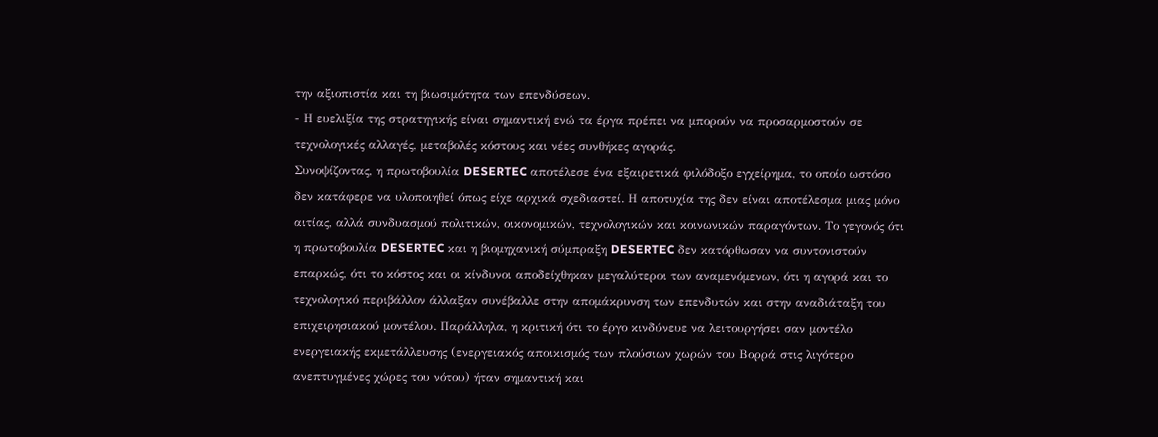την αξιοπιστία και τη βιωσιμότητα των επενδύσεων.
- Η ευελιξία της στρατηγικής είναι σημαντική ενώ τα έργα πρέπει να μπορούν να προσαρμοστούν σε τεχνολογικές αλλαγές, μεταβολές κόστους και νέες συνθήκες αγοράς.
Συνοψίζοντας, η πρωτοβουλία DESERTEC αποτέλεσε ένα εξαιρετικά φιλόδοξο εγχείρημα, το οποίο ωστόσο δεν κατάφερε να υλοποιηθεί όπως είχε αρχικά σχεδιαστεί. Η αποτυχία της δεν είναι αποτέλεσμα μιας μόνο αιτίας, αλλά συνδυασμού πολιτικών, οικονομικών, τεχνολογικών και κοινωνικών παραγόντων. Το γεγονός ότι η πρωτοβουλία DESERTEC και η βιομηχανική σύμπραξη DESERTEC δεν κατόρθωσαν να συντονιστούν επαρκώς, ότι το κόστος και οι κίνδυνοι αποδείχθηκαν μεγαλύτεροι των αναμενόμενων, ότι η αγορά και το τεχνολογικό περιβάλλον άλλαξαν συνέβαλλε στην απομάκρυνση των επενδυτών και στην αναδιάταξη του επιχειρησιακού μοντέλου. Παράλληλα, η κριτική ότι το έργο κινδύνευε να λειτουργήσει σαν μοντέλο ενεργειακής εκμετάλλευσης (ενεργειακός αποικισμός των πλούσιων χωρών του Βορρά στις λιγότερο ανεπτυγμένες χώρες του νότου) ήταν σημαντική και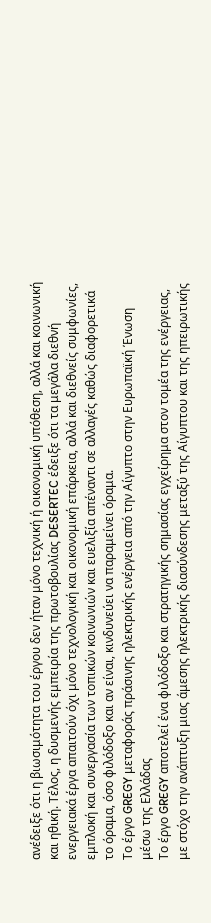ανέδειξε ότι η βιωσιμότητα του έργου δεν ήταν μόνο τεχνική ή οικονομική υπόθεση, αλλά και κοινωνική και ηθική. Τέλος, η δυσμενής εμπειρία της πρωτοβουλίας DESERTEC έδειξε ότι τα μεγάλα διεθνή ενεργειακά έργα απαιτούν όχι μόνο τεχνολογική και οικονομική επάρκεια, αλλά και διεθνείς συμφωνίες, εμπλοκή και συνεργασία των τοπικών κοινωνιών και ευελιξία απέναντι σε αλλαγές καθώς διαφορετικά το όραμα, όσο φιλόδοξο και αν είναι, κινδυνεύει να παραμείνει όραμα.
Το έργο GREGY μεταφοράς πράσινης ηλεκτρικής ενέργεια από την Αίγυπτο στην Ευρωπαϊκή Ένωση μέσω της Ελλάδας
Το έργο GREGY αποτελεί ένα φιλόδοξο και στρατηγικής σημασίας εγχείρημα στον τομέα της ενέργειας, με στόχο την ανάπτυξη μιας άμεσης ηλεκτρικής διασύνδεσης μεταξύ της Αίγυπτου και της ηπειρωτικής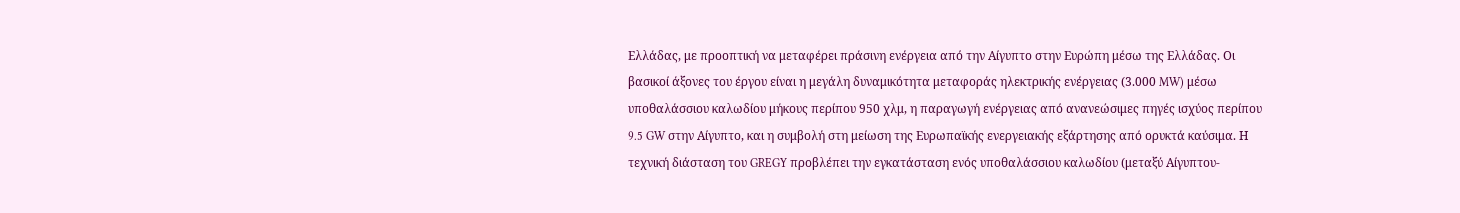Ελλάδας, με προοπτική να μεταφέρει πράσινη ενέργεια από την Αίγυπτο στην Ευρώπη μέσω της Ελλάδας. Οι βασικοί άξονες του έργου είναι η μεγάλη δυναμικότητα μεταφοράς ηλεκτρικής ενέργειας (3.000 MW) μέσω υποθαλάσσιου καλωδίου μήκους περίπου 950 χλμ, η παραγωγή ενέργειας από ανανεώσιμες πηγές ισχύος περίπου 9.5 GW στην Αίγυπτο, και η συμβολή στη μείωση της Ευρωπαϊκής ενεργειακής εξάρτησης από ορυκτά καύσιμα. Η τεχνική διάσταση του GREGY προβλέπει την εγκατάσταση ενός υποθαλάσσιου καλωδίου (μεταξύ Αίγυπτου-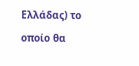Ελλάδας) το οποίο θα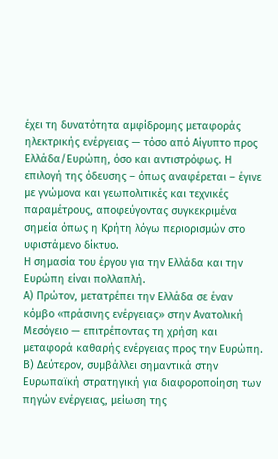έχει τη δυνατότητα αμφίδρομης μεταφοράς ηλεκτρικής ενέργειας — τόσο από Αίγυπτο προς Ελλάδα/Ευρώπη, όσο και αντιστρόφως. Η επιλογή της όδευσης – όπως αναφέρεται – έγινε με γνώμονα και γεωπολιτικές και τεχνικές παραμέτρους, αποφεύγοντας συγκεκριμένα σημεία όπως η Κρήτη λόγω περιορισμών στο υφιστάμενο δίκτυο.
Η σημασία του έργου για την Ελλάδα και την Ευρώπη είναι πολλαπλή.
Α) Πρώτον, μετατρέπει την Ελλάδα σε έναν κόμβο «πράσινης ενέργειας» στην Ανατολική Μεσόγειο — επιτρέποντας τη χρήση και μεταφορά καθαρής ενέργειας προς την Ευρώπη.
Β) Δεύτερον, συμβάλλει σημαντικά στην Ευρωπαϊκή στρατηγική για διαφοροποίηση των πηγών ενέργειας, μείωση της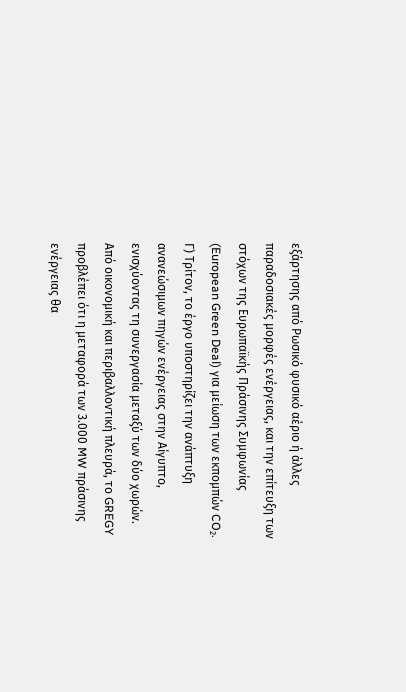εξάρτησης από Ρωσικό φυσικό αέριο ή άλλες παραδοσιακές μορφές ενέργειας, και την επίτευξη των στόχων της Ευρωπαϊκής Πράσινης Συμφωνίας (European Green Deal) για μείωση των εκπομπών CO₂.
Γ) Τρίτον, το έργο υποστηρίζει την ανάπτυξη ανανεώσιμων πηγών ενέργειας στην Αίγυπτο, ενισχύοντας τη συνεργασία μεταξύ των δύο χωρών.
Από οικονομική και περιβαλλοντική πλευρά, το GREGY προβλέπει ότι η μεταφορά των 3.000 MW πράσινης ενέργειας θα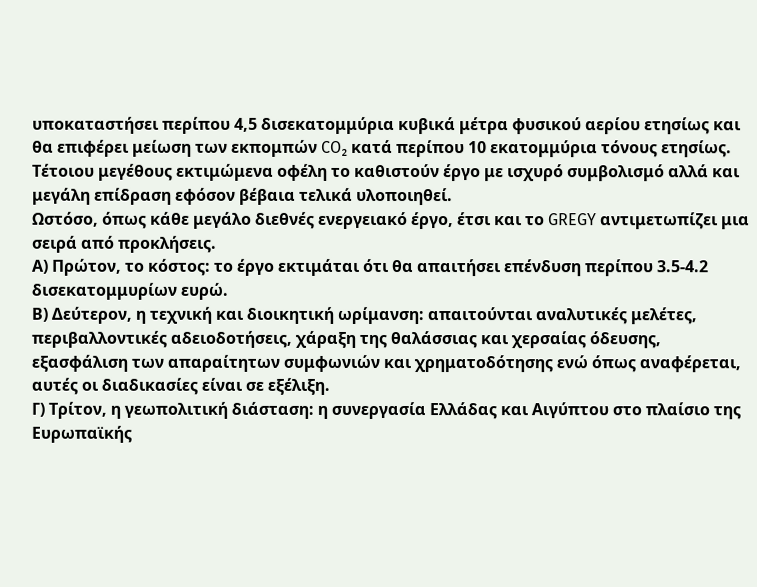υποκαταστήσει περίπου 4,5 δισεκατομμύρια κυβικά μέτρα φυσικού αερίου ετησίως και θα επιφέρει μείωση των εκπομπών CO₂ κατά περίπου 10 εκατομμύρια τόνους ετησίως. Τέτοιου μεγέθους εκτιμώμενα οφέλη το καθιστούν έργο με ισχυρό συμβολισμό αλλά και μεγάλη επίδραση εφόσον βέβαια τελικά υλοποιηθεί.
Ωστόσο, όπως κάθε μεγάλο διεθνές ενεργειακό έργο, έτσι και το GREGY αντιμετωπίζει μια σειρά από προκλήσεις.
Α) Πρώτον, το κόστος: το έργο εκτιμάται ότι θα απαιτήσει επένδυση περίπου 3.5-4.2 δισεκατομμυρίων ευρώ.
Β) Δεύτερον, η τεχνική και διοικητική ωρίμανση: απαιτούνται αναλυτικές μελέτες, περιβαλλοντικές αδειοδοτήσεις, χάραξη της θαλάσσιας και χερσαίας όδευσης, εξασφάλιση των απαραίτητων συμφωνιών και χρηματοδότησης ενώ όπως αναφέρεται, αυτές οι διαδικασίες είναι σε εξέλιξη.
Γ) Τρίτον, η γεωπολιτική διάσταση: η συνεργασία Ελλάδας και Αιγύπτου στο πλαίσιο της Ευρωπαϊκής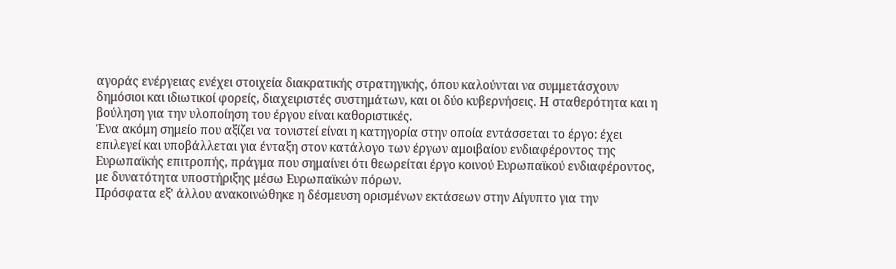αγοράς ενέργειας ενέχει στοιχεία διακρατικής στρατηγικής, όπου καλούνται να συμμετάσχουν δημόσιοι και ιδιωτικοί φορείς, διαχειριστές συστημάτων, και οι δύο κυβερνήσεις. Η σταθερότητα και η βούληση για την υλοποίηση του έργου είναι καθοριστικές.
Ένα ακόμη σημείο που αξίζει να τονιστεί είναι η κατηγορία στην οποία εντάσσεται το έργο: έχει επιλεγεί και υποβάλλεται για ένταξη στον κατάλογο των έργων αμοιβαίου ενδιαφέροντος της Ευρωπαϊκής επιτροπής, πράγμα που σημαίνει ότι θεωρείται έργο κοινού Ευρωπαϊκού ενδιαφέροντος, με δυνατότητα υποστήριξης μέσω Ευρωπαϊκών πόρων.
Πρόσφατα εξ’ άλλου ανακοινώθηκε η δέσμευση ορισμένων εκτάσεων στην Αίγυπτο για την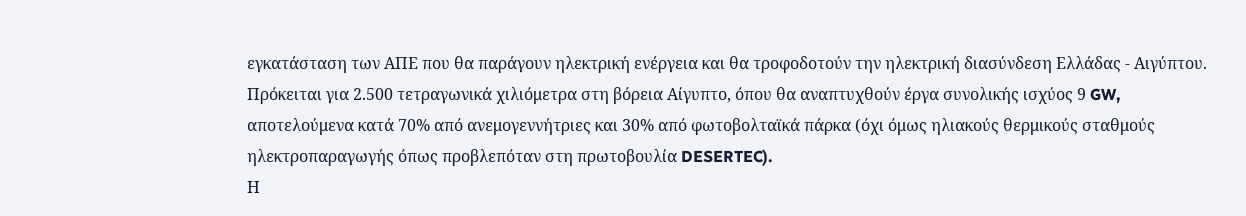εγκατάσταση των ΑΠΕ που θα παράγουν ηλεκτρική ενέργεια και θα τροφοδοτούν την ηλεκτρική διασύνδεση Ελλάδας - Αιγύπτου. Πρόκειται για 2.500 τετραγωνικά χιλιόμετρα στη βόρεια Αίγυπτο, όπου θα αναπτυχθούν έργα συνολικής ισχύος 9 GW, αποτελούμενα κατά 70% από ανεμογεννήτριες και 30% από φωτοβολταϊκά πάρκα (όχι όμως ηλιακούς θερμικούς σταθμούς ηλεκτροπαραγωγής όπως προβλεπόταν στη πρωτοβουλία DESERTEC).
Η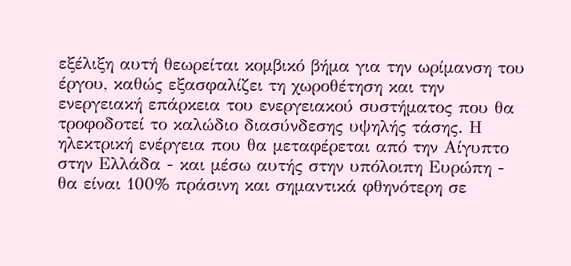εξέλιξη αυτή θεωρείται κομβικό βήμα για την ωρίμανση του έργου, καθώς εξασφαλίζει τη χωροθέτηση και την ενεργειακή επάρκεια του ενεργειακού συστήματος που θα τροφοδοτεί το καλώδιο διασύνδεσης υψηλής τάσης. Η ηλεκτρική ενέργεια που θα μεταφέρεται από την Αίγυπτο στην Ελλάδα - και μέσω αυτής στην υπόλοιπη Ευρώπη - θα είναι 100% πράσινη και σημαντικά φθηνότερη σε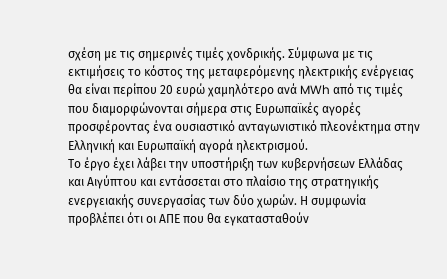σχέση με τις σημερινές τιμές χονδρικής. Σύμφωνα με τις εκτιμήσεις το κόστος της μεταφερόμενης ηλεκτρικής ενέργειας θα είναι περίπου 20 ευρώ χαμηλότερο ανά MWh από τις τιμές που διαμορφώνονται σήμερα στις Ευρωπαϊκές αγορές προσφέροντας ένα ουσιαστικό ανταγωνιστικό πλεονέκτημα στην Ελληνική και Ευρωπαϊκή αγορά ηλεκτρισμού.
Το έργο έχει λάβει την υποστήριξη των κυβερνήσεων Ελλάδας και Αιγύπτου και εντάσσεται στο πλαίσιο της στρατηγικής ενεργειακής συνεργασίας των δύο χωρών. Η συμφωνία προβλέπει ότι οι ΑΠΕ που θα εγκατασταθούν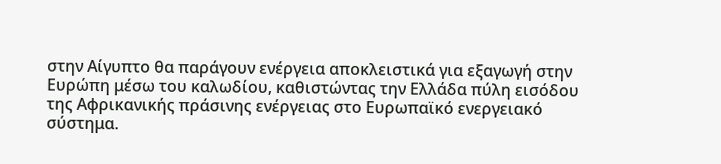στην Αίγυπτο θα παράγουν ενέργεια αποκλειστικά για εξαγωγή στην Ευρώπη μέσω του καλωδίου, καθιστώντας την Ελλάδα πύλη εισόδου της Αφρικανικής πράσινης ενέργειας στο Ευρωπαϊκό ενεργειακό σύστημα.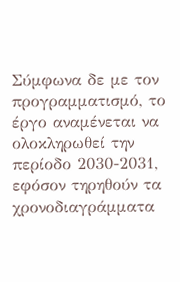Σύμφωνα δε με τον προγραμματισμό, το έργο αναμένεται να ολοκληρωθεί την περίοδο 2030-2031, εφόσον τηρηθούν τα χρονοδιαγράμματα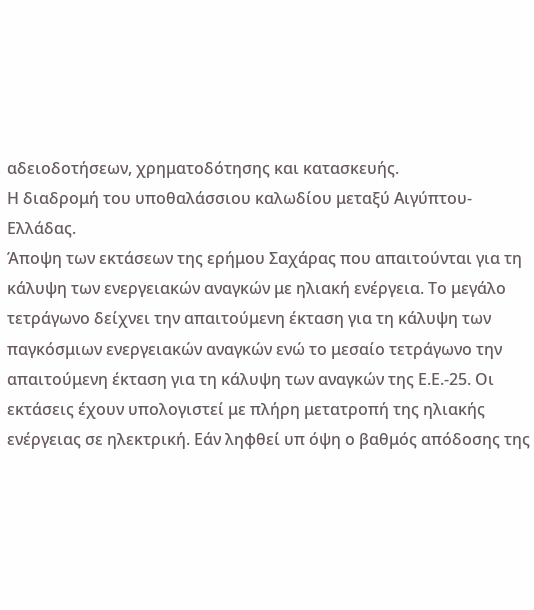αδειοδοτήσεων, χρηματοδότησης και κατασκευής.
Η διαδρομή του υπoθαλάσσιου καλωδίου μεταξύ Αιγύπτου-Ελλάδας.
Άποψη των εκτάσεων της ερήμου Σαχάρας που απαιτούνται για τη κάλυψη των ενεργειακών αναγκών με ηλιακή ενέργεια. Το μεγάλο τετράγωνο δείχνει την απαιτούμενη έκταση για τη κάλυψη των παγκόσμιων ενεργειακών αναγκών ενώ το μεσαίο τετράγωνο την απαιτούμενη έκταση για τη κάλυψη των αναγκών της Ε.Ε.-25. Οι εκτάσεις έχουν υπολογιστεί με πλήρη μετατροπή της ηλιακής ενέργειας σε ηλεκτρική. Εάν ληφθεί υπ όψη ο βαθμός απόδοσης της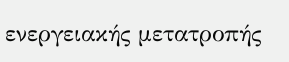ενεργειακής μετατροπής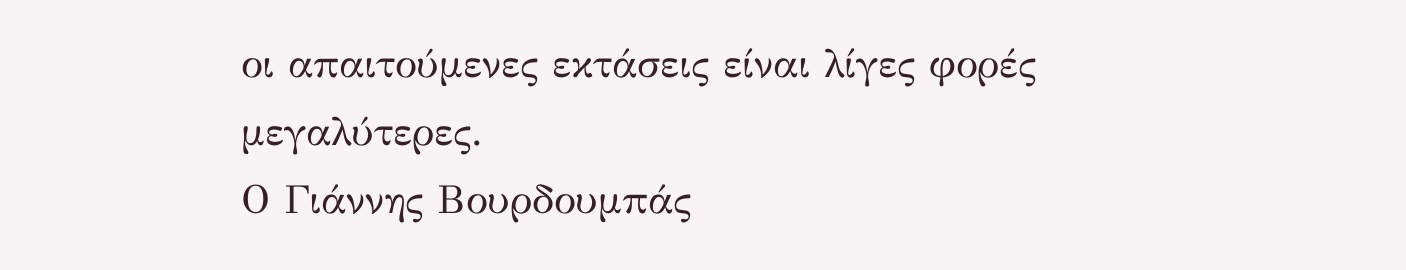οι απαιτούμενες εκτάσεις είναι λίγες φορές μεγαλύτερες.
Ο Γιάννης Βουρδουμπάς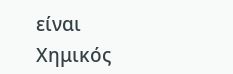είναι Χημικός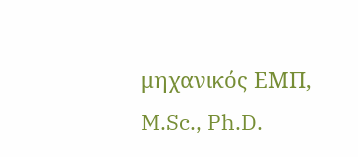μηχανικός ΕΜΠ, M.Sc., Ph.D.